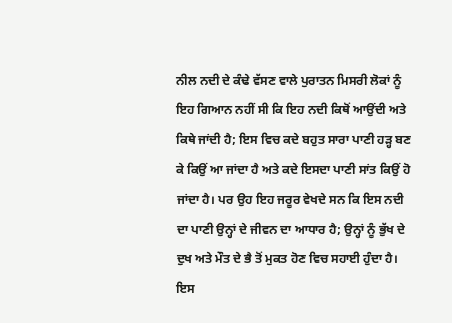ਨੀਲ ਨਦੀ ਦੇ ਕੰਢੇ ਵੱਸਣ ਵਾਲੇ ਪੁਰਾਤਨ ਮਿਸਰੀ ਲੋਕਾਂ ਨੂੰ ਇਹ ਗਿਆਨ ਨਹੀਂ ਸੀ ਕਿ ਇਹ ਨਦੀ ਕਿਥੋਂ ਆਉਂਦੀ ਅਤੇ ਕਿਥੇ ਜਾਂਦੀ ਹੈ; ਇਸ ਵਿਚ ਕਦੇ ਬਹੁਤ ਸਾਰਾ ਪਾਣੀ ਹੜ੍ਹ ਬਣ ਕੇ ਕਿਉਂ ਆ ਜਾਂਦਾ ਹੈ ਅਤੇ ਕਦੇ ਇਸਦਾ ਪਾਣੀ ਸਾਂਤ ਕਿਉਂ ਹੋ ਜਾਂਦਾ ਹੈ। ਪਰ ਉਹ ਇਹ ਜਰੂਰ ਵੇਖਦੇ ਸਨ ਕਿ ਇਸ ਨਦੀ ਦਾ ਪਾਣੀ ਉਨ੍ਹਾਂ ਦੇ ਜੀਵਨ ਦਾ ਆਧਾਰ ਹੈ; ਉਨ੍ਹਾਂ ਨੂੰ ਭੁੱਖ ਦੇ ਦੁਖ ਅਤੇ ਮੌਤ ਦੇ ਭੈ ਤੋਂ ਮੁਕਤ ਹੋਣ ਵਿਚ ਸਹਾਈ ਹੁੰਦਾ ਹੈ। ਇਸ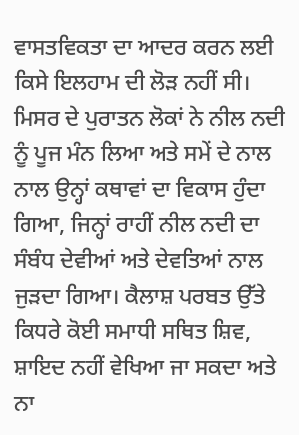ਵਾਸਤਵਿਕਤਾ ਦਾ ਆਦਰ ਕਰਨ ਲਈ ਕਿਸੇ ਇਲਹਾਮ ਦੀ ਲੋੜ ਨਹੀਂ ਸੀ। ਮਿਸਰ ਦੇ ਪੁਰਾਤਨ ਲੋਕਾਂ ਨੇ ਨੀਲ ਨਦੀ ਨੂੰ ਪੂਜ ਮੰਨ ਲਿਆ ਅਤੇ ਸਮੇਂ ਦੇ ਨਾਲ ਨਾਲ ਉਨ੍ਹਾਂ ਕਥਾਵਾਂ ਦਾ ਵਿਕਾਸ ਹੁੰਦਾ ਗਿਆ, ਜਿਨ੍ਹਾਂ ਰਾਹੀਂ ਨੀਲ ਨਦੀ ਦਾ ਸੰਬੰਧ ਦੇਵੀਆਂ ਅਤੇ ਦੇਵਤਿਆਂ ਨਾਲ ਜੁੜਦਾ ਗਿਆ। ਕੈਲਾਸ਼ ਪਰਬਤ ਉੱਤੇ ਕਿਧਰੇ ਕੋਈ ਸਮਾਧੀ ਸਥਿਤ ਸ਼ਿਵ, ਸ਼ਾਇਦ ਨਹੀਂ ਵੇਖਿਆ ਜਾ ਸਕਦਾ ਅਤੇ ਨਾ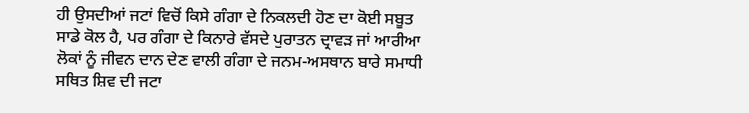ਹੀ ਉਸਦੀਆਂ ਜਟਾਂ ਵਿਚੋਂ ਕਿਸੇ ਗੰਗਾ ਦੇ ਨਿਕਲਦੀ ਹੋਣ ਦਾ ਕੋਈ ਸਬੂਤ ਸਾਡੇ ਕੋਲ ਹੈ, ਪਰ ਗੰਗਾ ਦੇ ਕਿਨਾਰੇ ਵੱਸਦੇ ਪੁਰਾਤਨ ਦ੍ਰਾਵੜ ਜਾਂ ਆਰੀਆ ਲੋਕਾਂ ਨੂੰ ਜੀਵਨ ਦਾਨ ਦੇਣ ਵਾਲੀ ਗੰਗਾ ਦੇ ਜਨਮ-ਅਸਥਾਨ ਬਾਰੇ ਸਮਾਧੀ ਸਥਿਤ ਸ਼ਿਵ ਦੀ ਜਟਾ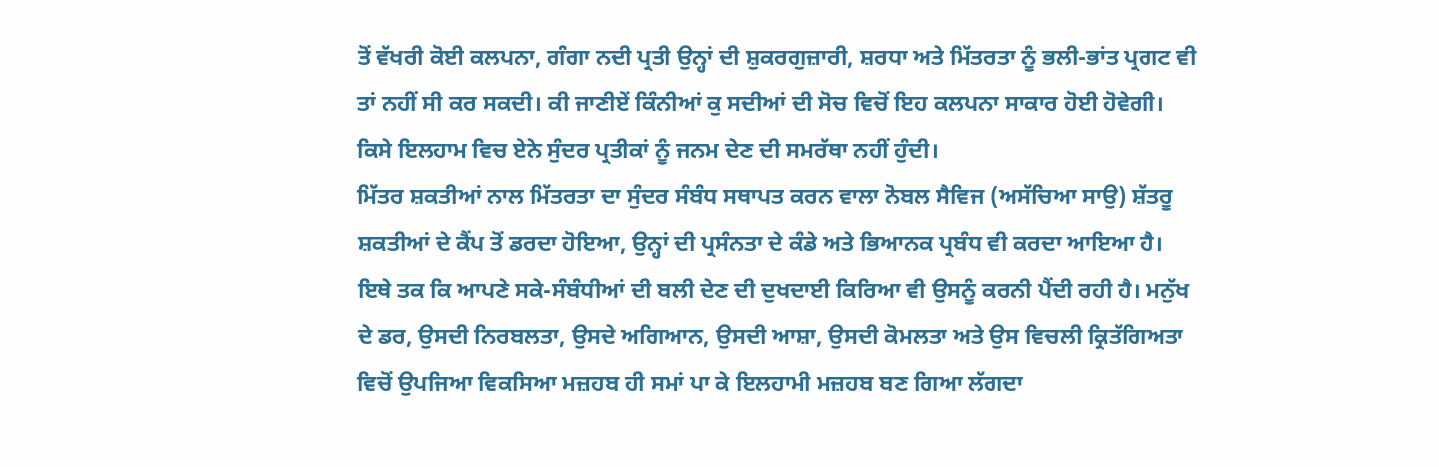ਤੋਂ ਵੱਖਰੀ ਕੋਈ ਕਲਪਨਾ, ਗੰਗਾ ਨਦੀ ਪ੍ਰਤੀ ਉਨ੍ਹਾਂ ਦੀ ਸ਼ੁਕਰਗੁਜ਼ਾਰੀ, ਸ਼ਰਧਾ ਅਤੇ ਮਿੱਤਰਤਾ ਨੂੰ ਭਲੀ-ਭਾਂਤ ਪ੍ਰਗਟ ਵੀ ਤਾਂ ਨਹੀਂ ਸੀ ਕਰ ਸਕਦੀ। ਕੀ ਜਾਣੀਏਂ ਕਿੰਨੀਆਂ ਕੁ ਸਦੀਆਂ ਦੀ ਸੋਚ ਵਿਚੋਂ ਇਹ ਕਲਪਨਾ ਸਾਕਾਰ ਹੋਈ ਹੋਵੇਗੀ। ਕਿਸੇ ਇਲਹਾਮ ਵਿਚ ਏਨੇ ਸੁੰਦਰ ਪ੍ਰਤੀਕਾਂ ਨੂੰ ਜਨਮ ਦੇਣ ਦੀ ਸਮਰੱਥਾ ਨਹੀਂ ਹੁੰਦੀ।
ਮਿੱਤਰ ਸ਼ਕਤੀਆਂ ਨਾਲ ਮਿੱਤਰਤਾ ਦਾ ਸੁੰਦਰ ਸੰਬੰਧ ਸਥਾਪਤ ਕਰਨ ਵਾਲਾ ਨੋਬਲ ਸੈਵਿਜ (ਅਸੱਚਿਆ ਸਾਉ) ਸ਼ੱਤਰੂ ਸ਼ਕਤੀਆਂ ਦੇ ਕੈਂਪ ਤੋਂ ਡਰਦਾ ਹੋਇਆ, ਉਨ੍ਹਾਂ ਦੀ ਪ੍ਰਸੰਨਤਾ ਦੇ ਕੰਡੇ ਅਤੇ ਭਿਆਨਕ ਪ੍ਰਬੰਧ ਵੀ ਕਰਦਾ ਆਇਆ ਹੈ। ਇਥੇ ਤਕ ਕਿ ਆਪਣੇ ਸਕੇ-ਸੰਬੰਧੀਆਂ ਦੀ ਬਲੀ ਦੇਣ ਦੀ ਦੁਖਦਾਈ ਕਿਰਿਆ ਵੀ ਉਸਨੂੰ ਕਰਨੀ ਪੈਂਦੀ ਰਹੀ ਹੈ। ਮਨੁੱਖ ਦੇ ਡਰ, ਉਸਦੀ ਨਿਰਬਲਤਾ, ਉਸਦੇ ਅਗਿਆਨ, ਉਸਦੀ ਆਸ਼ਾ, ਉਸਦੀ ਕੋਮਲਤਾ ਅਤੇ ਉਸ ਵਿਚਲੀ ਕ੍ਰਿਤੱਗਿਅਤਾ ਵਿਚੋਂ ਉਪਜਿਆ ਵਿਕਸਿਆ ਮਜ਼ਹਬ ਹੀ ਸਮਾਂ ਪਾ ਕੇ ਇਲਹਾਮੀ ਮਜ਼ਹਬ ਬਣ ਗਿਆ ਲੱਗਦਾ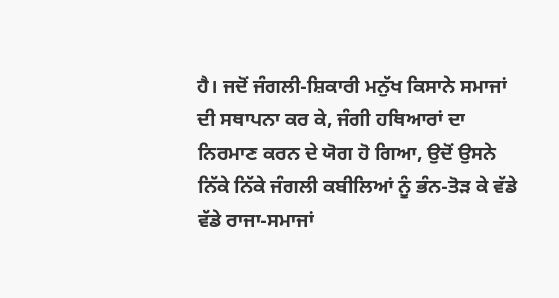ਹੈ। ਜਦੋਂ ਜੰਗਲੀ-ਸ਼ਿਕਾਰੀ ਮਨੁੱਖ ਕਿਸਾਨੇ ਸਮਾਜਾਂ ਦੀ ਸਥਾਪਨਾ ਕਰ ਕੇ, ਜੰਗੀ ਹਥਿਆਰਾਂ ਦਾ ਨਿਰਮਾਣ ਕਰਨ ਦੇ ਯੋਗ ਹੋ ਗਿਆ, ਉਦੋਂ ਉਸਨੇ ਨਿੱਕੇ ਨਿੱਕੇ ਜੰਗਲੀ ਕਬੀਲਿਆਂ ਨੂੰ ਭੰਨ-ਤੋੜ ਕੇ ਵੱਡੇ ਵੱਡੇ ਰਾਜਾ-ਸਮਾਜਾਂ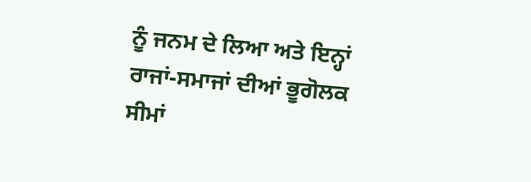ਨੂੰ ਜਨਮ ਦੇ ਲਿਆ ਅਤੇ ਇਨ੍ਹਾਂ ਰਾਜਾਂ-ਸਮਾਜਾਂ ਦੀਆਂ ਭੂਗੋਲਕ ਸੀਮਾਂ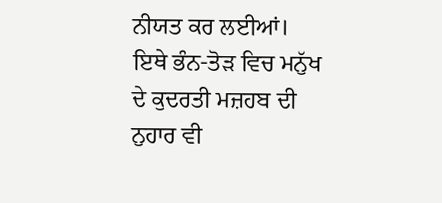ਨੀਯਤ ਕਰ ਲਈਆਂ। ਇਥੇ ਭੰਨ-ਤੋੜ ਵਿਚ ਮਨੁੱਖ ਦੇ ਕੁਦਰਤੀ ਮਜ਼ਹਬ ਦੀ ਨੁਹਾਰ ਵੀ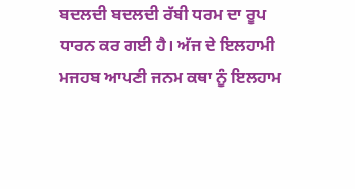ਬਦਲਦੀ ਬਦਲਦੀ ਰੱਬੀ ਧਰਮ ਦਾ ਰੂਪ ਧਾਰਨ ਕਰ ਗਈ ਹੈ। ਅੱਜ ਦੇ ਇਲਹਾਮੀ ਮਜਹਬ ਆਪਣੀ ਜਨਮ ਕਥਾ ਨੂੰ ਇਲਹਾਮ